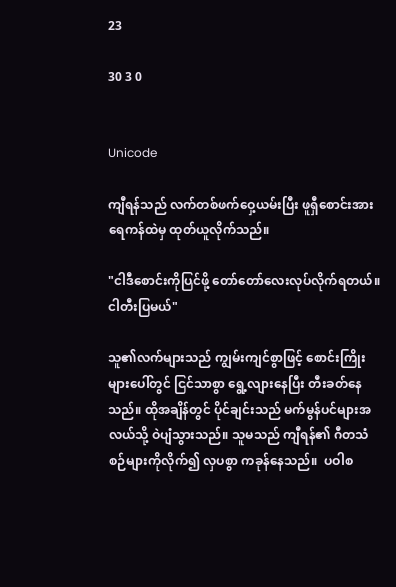23

30 3 0


Unicode

ကျီရန်သည် လက်တစ်ဖက်ဝှေ့ယမ်းပြီး ဖူရှီစောင်းအား ရေကန်ထဲမှ ထုတ်ယူလိုက်သည်။

"ငါဒီစောင်းကိုပြင်ဖို့ တော်တော်လေးလုပ်လိုက်ရတယ်။ငါတီးပြမယ်"

သူ၏လက်များသည် ကျွမ်းကျင်စွာဖြင့် စောင်းကြိုးများပေါ်တွင် ငြင်သာစွာ ရွေ့လျားနေပြီး တီးခတ်နေသည်။ ထိုအချိန်တွင် ပိုင်ချင်းသည် မက်မွန်ပင်များအလယ်သို့ ဝဲပျံသွားသည်။ သူမသည် ကျီရန်၏ ဂီတသံစဉ်များကိုလိုက်၍ လှပစွာ ကခုန်နေသည်။  ပဝါစ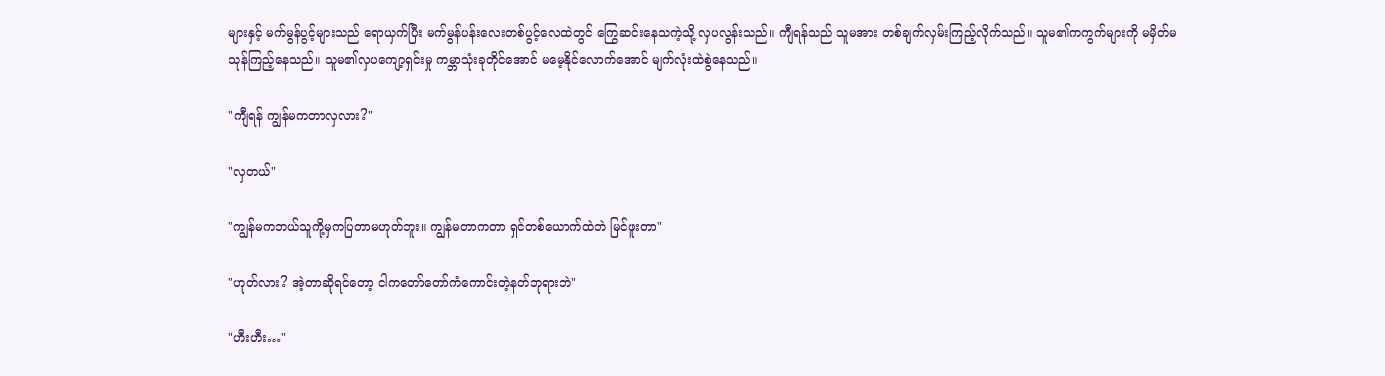များနှင့် မက်မွန်ပွင့်များသည် ရောယှက်ပြီး မက်မွန်ပန်းလေးတစ်ပွင့်လေထဲတွင် ကြွေဆင်းနေသကဲ့သို့ လှပလွန်းသည်။ ကျီရန်သည် သူမအား တစ်ချက်လှမ်းကြည့်လိုက်သည်။ သူမ၏ကကွက်များကို မမှိတ်မသုန်ကြည့်နေသည်။ သူမ၏လှပကျော့ရှင်းမှု ကမ္ဘာသုံးခုတိုင်အောင် မမေ့နိုင်လောက်အောင် မျက်လုံးထဲစွဲနေသည်။

"ကျီရန် ကျွန်မကတာလှလား?"

"လှတယ်"

"ကျွန်မကဘယ်သူကို့မှကပြတာမဟုတ်ဘူး။ ကျွန်မတာကတာ ရှင်တစ်ယောက်ထဲဘဲ မြင်ဖူးတာ"

"ဟုတ်လား? အဲ့တာဆိုရင်တော့ ငါကတော်တော်ကံကောင်းတဲ့နတ်ဘုရားဘဲ"

"ဟီးဟီး…"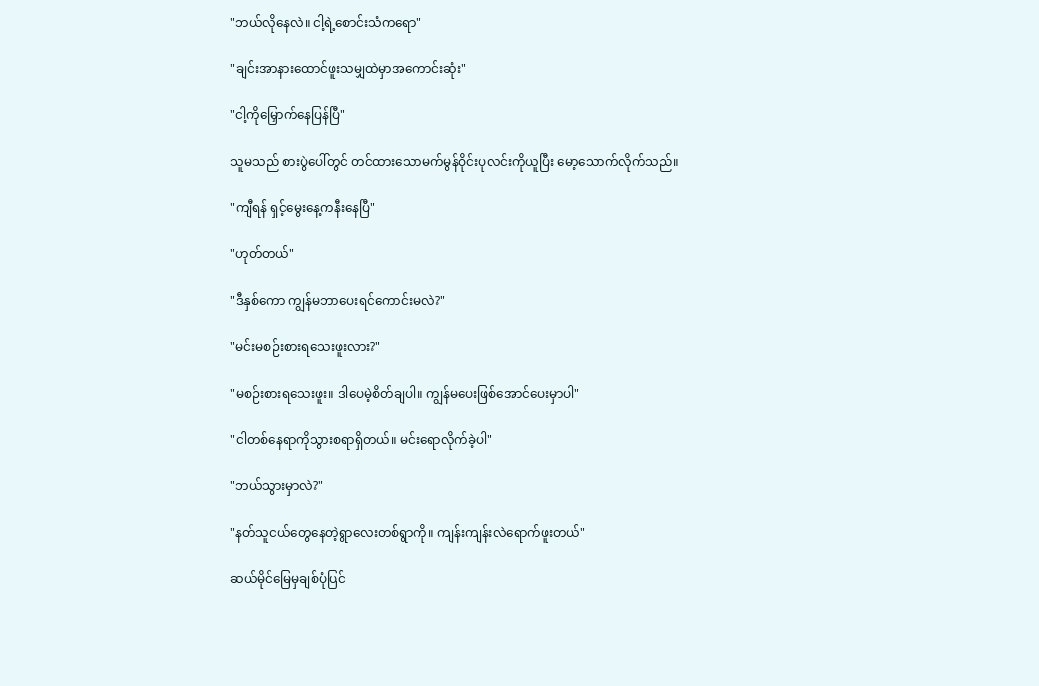"ဘယ်လိုနေလဲ။ ငါ့ရဲ့စောင်းသံကရော"

"ချင်းအာနားထောင်ဖူးသမျှထဲမှာအကောင်းဆုံး"

"ငါ့ကိုမြှောက်နေပြန်ပြီ"

သူမသည် စားပွဲပေါ်တွင် တင်ထားသောမက်မွန်ဝိုင်းပုလင်းကိုယူပြီး မော့သောက်လိုက်သည်။

"ကျီရန် ရှင့်မွေးနေ့ကနီးနေပြီ"

"ဟုတ်တယ်"

"ဒီနှစ်ကော ကျွန်မဘာပေးရင်ကောင်းမလဲ?"

"မင်းမစဉ်းစားရသေးဖူးလား?"

"မစဉ်းစားရသေးဖူး။ ဒါပေမဲ့စိတ်ချပါ။ ကျွန်မပေးဖြစ်အောင်ပေးမှာပါ"

"ငါတစ်နေရာကိုသွားစရာရှိတယ်။ မင်းရောလိုက်ခဲ့ပါ"

"ဘယ်သွားမှာလဲ?"

"နတ်သူငယ်တွေနေတဲ့ရွာလေးတစ်ရွာကို။ ကျန်းကျန်းလဲရောက်ဖူးတယ်"

ဆယ်မိုင်မြေမှချစ်ပုံပြင်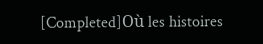[Completed]Où les histoires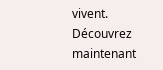vivent. Découvrez maintenant